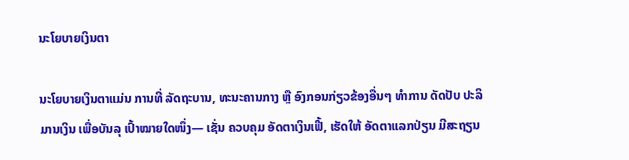ນະໂຍບາຍເງິນຕາ

ນະໂຍບາຍເງິນຕາແມ່ນ ການທີ່ ລັດຖະບານ, ທະນະຄານກາງ ຫຼື ອົງກອນກ່ຽວຂ້ອງອື່ນໆ ທຳການ ດັດປັບ ປະລິມານເງິນ ເພື່ອບັນລຸ ເປົ້າໝາຍໃດໜຶ່ງ— ເຊັ່ນ ຄວບຄຸມ ອັດຕາເງິນເຟີ້, ເຮັດໃຫ້ ອັດຕາແລກປ່ຽນ ມີສະຖຽນ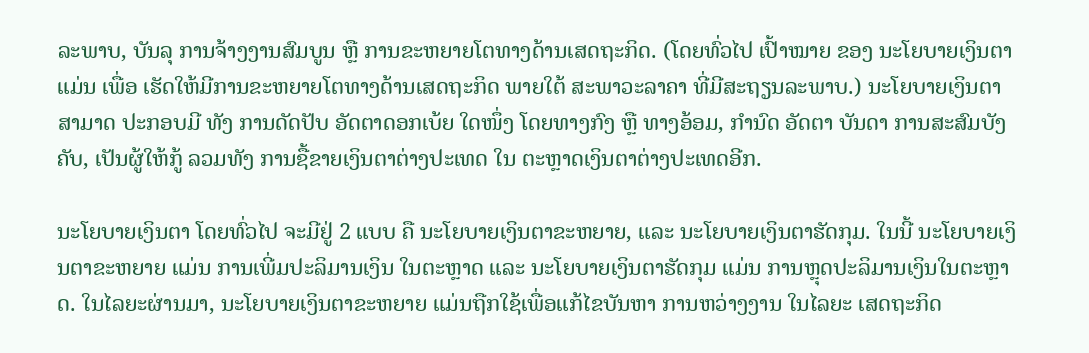ລະພາບ, ບັນລຸ ການຈ້າງງານສົມບູນ ຫຼື ການຂະຫຍາຍໂຕທາງດ້ານເສດຖະກິດ. (ໂດຍທົ່ວໄປ ເປົ້າໝາຍ ຂອງ ນະໂຍບາຍເງິນຕາ ແມ່ນ ເພື່ອ ເຮັດໃຫ້ມີການຂະຫຍາຍໂຕທາງດ້ານເສດຖະກິດ ພາຍໃຕ້ ສະພາວະລາຄາ ທີ່ມີສະຖຽນລະພາບ.) ນະໂຍບາຍເງິນຕາ ສາມາດ ປະກອບມີ ທັງ ການດັດປັບ ອັດຕາດອກເບ້ຍ ໃດໜຶ່ງ ໂດຍທາງກົງ ຫຼື ທາງອ້ອມ, ກຳນົດ ອັດຕາ ບັນດາ ການສະສົມບັງຄັບ, ເປັນຜູ້ໃຫ້ກູ້ ລວມທັງ ການຊື້ຂາຍເງິນຕາຕ່າງປະເທດ ໃນ ຕະຫຼາດເງິນຕາຕ່າງປະເທດອີກ.

ນະໂຍບາຍເງິນຕາ ໂດຍທົ່ວໄປ ຈະມີຢູ່ 2 ແບບ ຄື ນະໂຍບາຍເງິນຕາຂະຫຍາຍ, ແລະ ນະໂຍບາຍເງິນຕາຮັດກຸມ. ໃນນີ້ ນະໂຍບາຍເງິນຕາຂະຫຍາຍ ແມ່ນ ການເພີ່ມປະລິມານເງິນ ໃນຕະຫຼາດ ແລະ ນະໂຍບາຍເງິນຕາຮັດກຸມ ແມ່ນ ການຫຼຸດປະລິມານເງິນໃນຕະຫຼາດ. ໃນໄລຍະຜ່ານມາ, ນະໂຍບາຍເງິນຕາຂະຫຍາຍ ແມ່ນຖືກໃຊ້ເພື່ອແກ້ໄຂບັນຫາ ການຫວ່າງງານ ໃນໄລຍະ ເສດຖະກິດ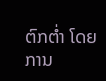ຕົກຕໍ່າ ໂດຍການ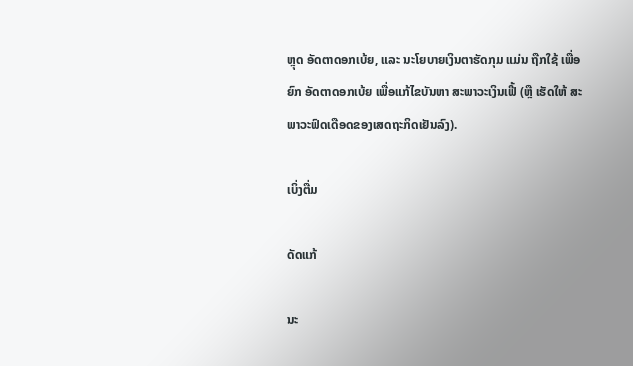ຫຼຸດ ອັດຕາດອກເບ້ຍ, ແລະ ນະໂຍບາຍເງິນຕາຮັດກຸມ ແມ່ນ ຖືກໃຊ້ ເພື່ອ ຍົກ ອັດຕາດອກເບ້ຍ ເພື່ອແກ້ໄຂບັນຫາ ສະພາວະເງິນເຟີ້ (ຫຼື ເຮັດໃຫ້ ສະພາວະຟົດເດືອດຂອງເສດຖະກິດເຢັນລົງ).

ເບິ່ງຕື່ມ

ດັດແກ້

ນະ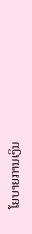ໂຍບາຍການເງິນ